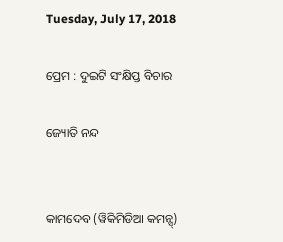Tuesday, July 17, 2018

ପ୍ରେମ : ଦୁଇଟି ସଂକ୍ଷିପ୍ତ ବିଚାର

ଜ୍ୟୋତି ନନ୍ଦ


କାମଦେବ (ୱିକିମିଡିଆ କମନ୍ସ୍)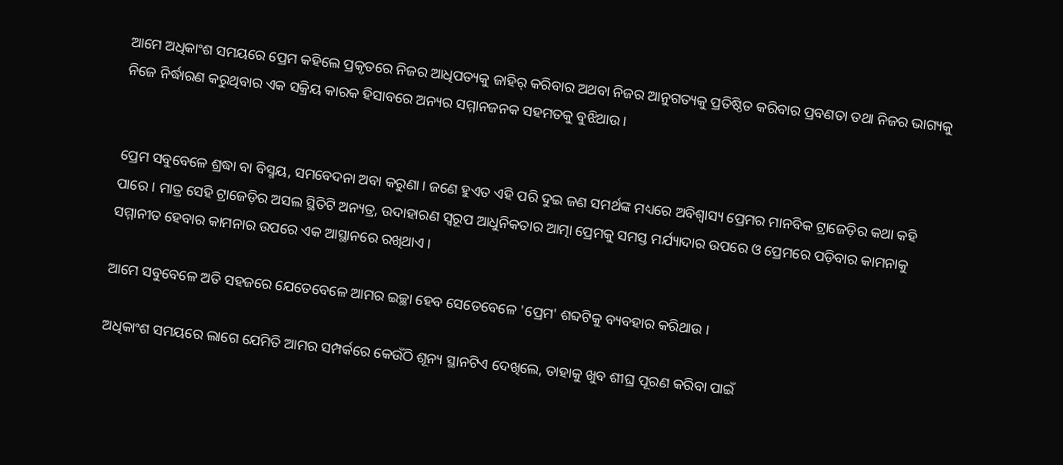ଆମେ ଅଧିକାଂଶ ସମୟରେ ପ୍ରେମ କହିଲେ ପ୍ରକୃତରେ ନିଜର ଆଧିପତ୍ୟକୁ ଜାହିର୍ କରିବାର ଅଥବା ନିଜର ଆନୁଗତ୍ୟକୁ ପ୍ରତିଷ୍ଠିତ କରିବାର ପ୍ରବଣତା ତଥା ନିଜର ଭାଗ୍ୟକୁ ନିଜେ ନିର୍ଦ୍ଧାରଣ କରୁଥିବାର ଏକ ସକ୍ରିୟ କାରକ ହିସାବରେ ଅନ୍ୟର ସମ୍ମାନଜନକ ସହମତକୁ ବୁଝିଥାଉ ।


ପ୍ରେମ ସବୁବେଳେ ଶ୍ରଦ୍ଧା ବା ବିସ୍ମୟ, ସମବେଦନା ଅବା କରୁଣା । ଜଣେ ହୁଏତ ଏହି ପରି ଦୁଇ ଜଣ ସମର୍ଥଙ୍କ ମଧ୍ୟରେ ଅବିଶ୍ୱାସ୍ୟ ପ୍ରେମର ମାନବିକ ଟ୍ରାଜେଡ଼ିର କଥା କହି ପାରେ । ମାତ୍ର ସେହି ଟ୍ରାଜେଡ଼ିର ଅସଲ ସ୍ଥିତିଟି ଅନ୍ୟତ୍ର, ଉଦାହାରଣ ସ୍ୱରୂପ ଆଧୁନିକତାର ଆତ୍ମା ପ୍ରେମକୁ ସମସ୍ତ ମର୍ଯ୍ୟାଦାର ଉପରେ ଓ ପ୍ରେମରେ ପଡ଼ିବାର କାମନାକୁ ସମ୍ମାନୀତ ହେବାର କାମନାର ଉପରେ ଏକ ଆସ୍ଥାନରେ ରଖିଥାଏ ।

ଆମେ ସବୁବେଳେ ଅତି ସହଜରେ ଯେତେବେଳେ ଆମର ଇଚ୍ଛା ହେବ ସେତେବେଳେ 'ପ୍ରେମ' ଶବ୍ଦଟିକୁ ବ୍ୟବହାର କରିଥାଉ ।

ଅଧିକାଂଶ ସମୟରେ ଲାଗେ ଯେମିତି ଆମର ସମ୍ପର୍କରେ କେଉଁଠି ଶୂନ୍ୟ ସ୍ଥାନଟିଏ ଦେଖିଲେ, ତାହାକୁ ଖୁବ ଶୀଘ୍ର ପୂରଣ କରିବା ପାଇଁ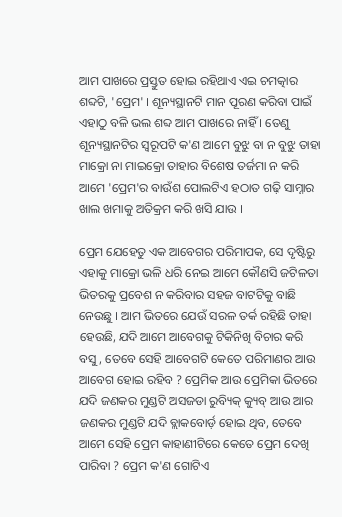ଆମ ପାଖରେ ପ୍ରସ୍ତୁତ ହୋଇ ରହିଥାଏ ଏଇ ଚମତ୍କାର ଶବ୍ଦଟି, 'ପ୍ରେମ' । ଶୂନ୍ୟସ୍ଥାନଟି ମାନ ପୂରଣ କରିବା ପାଇଁ ଏହାଠୁ ବଳି ଭଲ ଶବ୍ଦ ଆମ ପାଖରେ ନାହିଁ । ତେଣୁ ଶୂନ୍ୟସ୍ଥାନଟିର ସ୍ୱରୂପଟି କ'ଣ ଆମେ ବୁଝୁ ବା ନ ବୁଝୁ ତାହା ମାକ୍ରୋ ନା ମାଇକ୍ରୋ ତାହାର ବିଶେଷ ତର୍ଜମା ନ କରି ଆମେ 'ପ୍ରେମ'ର ବାଉଁଶ ପୋଲଟିଏ ହଠାତ ଗଢ଼ି ସାମ୍ନାର ଖାଲ ଖମାକୁ ଅତିକ୍ରମ କରି ଖସି ଯାଉ ।

ପ୍ରେମ ଯେହେତୁ ଏକ ଆବେଗର ପରିମାପକ, ସେ ଦୃଷ୍ଟିରୁ ଏହାକୁ ମାକ୍ରୋ ଭଳି ଧରି ନେଇ ଆମେ କୌଣସି ଜଟିଳତା ଭିତରକୁ ପ୍ରବେଶ ନ କରିବାର ସହଜ ବାଟଟିକୁ ବାଛି ନେଉଛୁ । ଆମ ଭିତରେ ଯେଉଁ ସରଳ ତର୍କ ରହିଛି ତାହା ହେଉଛି, ଯଦି ଆମେ ଆବେଗକୁ ଟିକିନିଖି ବିଚାର କରି ବସୁ, ତେବେ ସେହି ଆବେଗଟି କେତେ ପରିମାଣର ଆଉ ଆବେଗ ହୋଇ ରହିବ ? ପ୍ରେମିକ ଆଉ ପ୍ରେମିକା ଭିତରେ ଯଦି ଜଣକର ମୁଣ୍ଡଟି ଅସଜଡା ରୁବ୍ୟିକ୍ କ୍ୟୁବ୍ ଆଉ ଆର ଜଣକର ମୁଣ୍ଡଟି ଯଦି ବ୍ଲାକବୋର୍ଡ଼ ହୋଇ ଥିବ, ତେବେ ଆମେ ସେହି ପ୍ରେମ କାହାଣୀଟିରେ କେତେ ପ୍ରେମ ଦେଖି ପାରିବା ? ପ୍ରେମ କ'ଣ ଗୋଟିଏ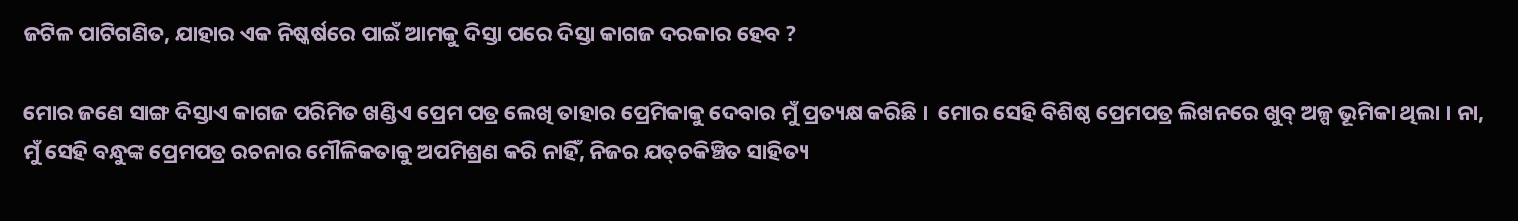ଜଟିଳ ପାଟିଗଣିତ, ଯାହାର ଏକ ନିଷ୍କର୍ଷରେ ପାଇଁ ଆମକୁ ଦିସ୍ତା ପରେ ଦିସ୍ତା କାଗଜ ଦରକାର ହେବ ?

ମୋର ଜଣେ ସାଙ୍ଗ ଦିସ୍ତାଏ କାଗଜ ପରିମିତ ଖଣ୍ଡିଏ ପ୍ରେମ ପତ୍ର ଲେଖି ତାହାର ପ୍ରେମିକାକୁ ଦେବାର ମୁଁ ପ୍ରତ୍ୟକ୍ଷ କରିଛି ।  ମୋର ସେହି ବିଶିଷ୍ଠ ପ୍ରେମପତ୍ର ଲିଖନରେ ଖୁବ୍ ଅଳ୍ପ ଭୂମିକା ଥିଲା । ନା, ମୁଁ ସେହି ବନ୍ଧୁଙ୍କ ପ୍ରେମପତ୍ର ରଚନାର ମୌଳିକତାକୁ ଅପମିଶ୍ରଣ କରି ନାହିଁ, ନିଜର ଯତ୍‌ଚକିଞ୍ଚିତ ସାହିତ୍ୟ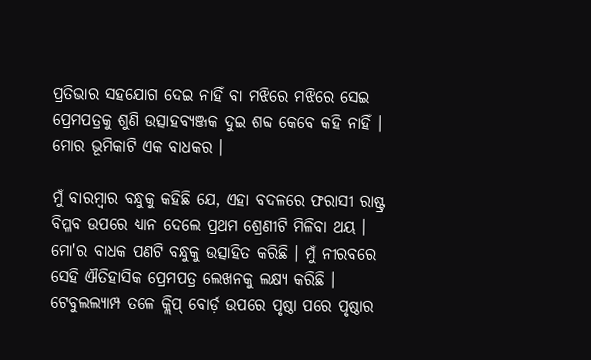ପ୍ରତିଭାର ସହଯୋଗ ଦେଇ ନାହିଁ ବା ମଝିରେ ମଝିରେ ସେଇ ପ୍ରେମପତ୍ରକୁ ଶୁଣି ଉତ୍ସାହବ୍ୟଞ୍ଜକ ଦୁଇ ଶବ୍ଦ କେବେ କହି ନାହିଁ । ମୋର ଭୂମିକାଟି ଏକ ବାଧକର ।

ମୁଁ ବାରମ୍ବାର ବନ୍ଧୁକୁ କହିଛି ଯେ, ଏହା ବଦଳରେ ଫରାସୀ ରାଷ୍ଟ୍ର ବିପ୍ଳବ ଉପରେ ଧ୍ୟାନ ଦେଲେ ପ୍ରଥମ ଶ୍ରେଣୀଟି ମିଳିବା ଥୟ । ମୋ'ର ବାଧକ ପଣଟି ବନ୍ଧୁକୁ ଉତ୍ସାହିତ କରିଛି । ମୁଁ ନୀରବରେ ସେହି ଐତିହାସିକ ପ୍ରେମପତ୍ର ଲେଖନକୁ ଲକ୍ଷ୍ୟ କରିଛି । ଟେବୁଲଲ୍ୟାମ୍ପ ତଳେ କ୍ଲିପ୍ ବୋର୍ଡ଼ ଉପରେ ପୃଷ୍ଠା ପରେ ପୃଷ୍ଠାର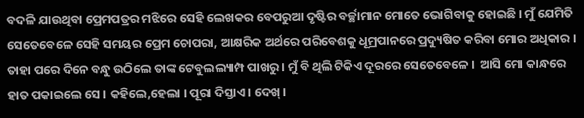ବଦଳି ଯାଉଥିବା ପ୍ରେମପତ୍ରର ମଝିରେ ସେହି ଲେଖକର ବେପରୁଆ ଦୃଷ୍ଟିର ବର୍ଚ୍ଛାମାନ ମୋତେ ଭୋଗିବାକୁ ହୋଇଛି । ମୁଁ ଯେମିତି ସେତେବେଳେ ସେହି ସମୟର ପ୍ରେମ ଚୋପରା, ଆକ୍ଷରିକ ଅର୍ଥରେ ପରିବେଶକୁ ଧୂମ୍ରପାନରେ ପ୍ରଦ୍ୟୁଷିତ କରିବା ମୋର ଅଧିକାର । ତାହା ପରେ ଦିନେ ବନ୍ଧୁ ଉଠିଲେ ତାଙ୍କ ଟେବୁଲଲ୍ୟାମ୍ପ ପାଖରୁ । ମୁଁ ବି ଥିଲି ଟିକିଏ ଦୂରରେ ସେତେବେଳେ ।  ଆସି ମୋ କାନ୍ଧରେ ହାତ ପକାଇଲେ ସେ । କହିଲେ,ହେଲା । ପୂରା ଦିସ୍ତାଏ । ଦେଖ୍ ।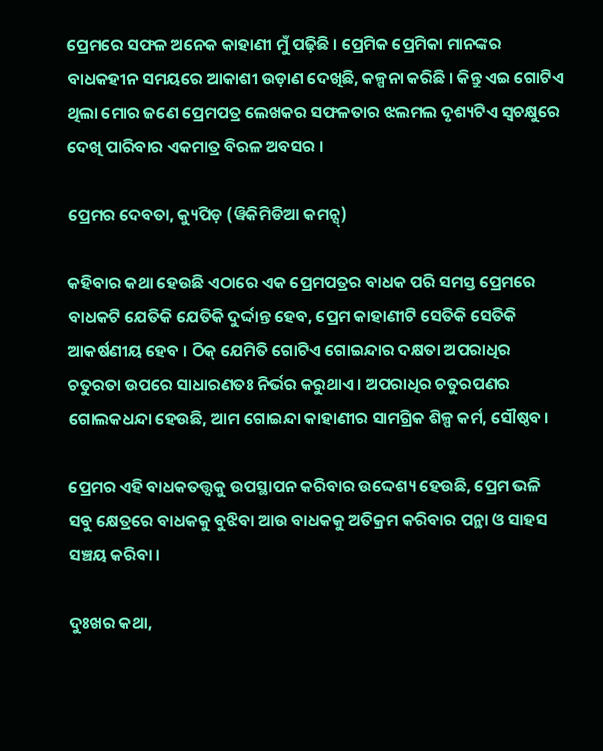ପ୍ରେମରେ ସଫଳ ଅନେକ କାହାଣୀ ମୁଁ ପଢ଼ିଛି । ପ୍ରେମିକ ପ୍ରେମିକା ମାନଙ୍କର ବାଧକହୀନ ସମୟରେ ଆକାଶୀ ଉଡ଼ାଣ ଦେଖିଛି, କଳ୍ପନା କରିଛି । କିନ୍ତୁ ଏଇ ଗୋଟିଏ ଥିଲା ମୋର ଜଣେ ପ୍ରେମପତ୍ର ଲେଖକର ସଫଳତାର ଝଲମଲ ଦୃଶ୍ୟଟିଏ ସ୍ୱଚକ୍ଷୁରେ ଦେଖି ପାରିବାର ଏକମାତ୍ର ବିରଳ ଅବସର ।

ପ୍ରେମର ଦେବତା, କ୍ୟୁପିଡ଼ (ୱିକିମିଡିଆ କମନ୍ସ୍)

କହିବାର କଥା ହେଉଛି ଏଠାରେ ଏକ ପ୍ରେମପତ୍ରର ବାଧକ ପରି ସମସ୍ତ ପ୍ରେମରେ ବାଧକଟି ଯେତିକି ଯେତିକି ଦୁର୍ଦ୍ଦାନ୍ତ ହେବ, ପ୍ରେମ କାହାଣୀଟି ସେତିକି ସେତିକି ଆକର୍ଷଣୀୟ ହେବ । ଠିକ୍ ଯେମିତି ଗୋଟିଏ ଗୋଇନ୍ଦାର ଦକ୍ଷତା ଅପରାଧିର ଚତୁରତା ଉପରେ ସାଧାରଣତଃ ନିର୍ଭର କରୁଥାଏ । ଅପରାଧିର ଚତୁରପଣର ଗୋଲକଧନ୍ଦା ହେଉଛି, ଆମ ଗୋଇନ୍ଦା କାହାଣୀର ସାମଗ୍ରିକ ଶିଳ୍ପ କର୍ମ, ସୌଷ୍ଠବ ।

ପ୍ରେମର ଏହି ବାଧକତତ୍ତ୍ୱକୁ ଉପସ୍ଥାପନ କରିବାର ଉଦ୍ଦେଶ୍ୟ ହେଉଛି, ପ୍ରେମ ଭଳି ସବୁ କ୍ଷେତ୍ରରେ ବାଧକକୁ ବୁଝିବା ଆଉ ବାଧକକୁ ଅତିକ୍ରମ କରିବାର ପନ୍ଥା ଓ ସାହସ ସଞ୍ଚୟ କରିବା ।

ଦୁଃଖର କଥା,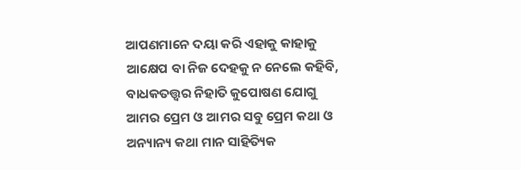ଆପଣମାନେ ଦୟା କରି ଏହାକୁ କାହାକୁ ଆକ୍ଷେପ ବା ନିଜ ଦେହକୁ ନ ନେଲେ କହିବି, ବାଧକତତ୍ତ୍ୱର ନିହାତି କୁପୋଷଣ ଯୋଗୁ ଆମର ପ୍ରେମ ଓ ଆମର ସବୁ ପ୍ରେମ କଥା ଓ ଅନ୍ୟାନ୍ୟ କଥା ମାନ ସାହିତ୍ୟିକ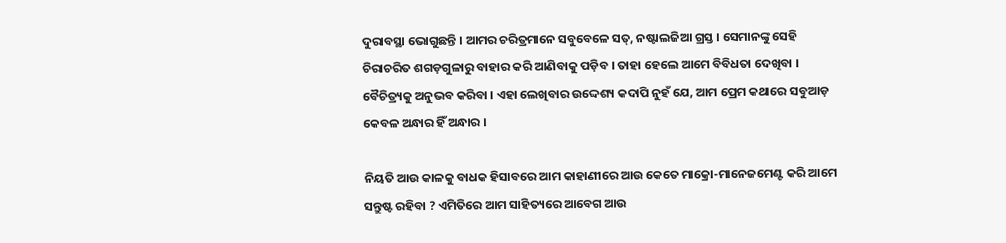ଦୁରାବସ୍ଥା ଭୋଗୁଛନ୍ତି । ଆମର ଚରିତ୍ରମାନେ ସବୁବେଳେ ସତ୍, ନଷ୍ଟାଲଜିଆ ଗ୍ରସ୍ତ । ସେମାନଙ୍କୁ ସେହି ଚିରାଚରିତ ଶଗଡ଼ଗୁଳାରୁ ବାହାର କରି ଆଣିବାକୁ ପଡ଼ିବ । ତାହା ହେଲେ ଆମେ ବିବିଧତା ଦେଖିବା । ବୈଚିତ୍ର୍ୟକୁ ଅନୁଭବ କରିବା । ଏହା ଲେଖିବାର ଉଦ୍ଦେଶ୍ୟ କଦାପି ନୁହଁ ଯେ, ଆମ ପ୍ରେମ କଥାରେ ସବୁଆଡ଼ କେବଳ ଅନ୍ଧାର ହିଁ ଅନ୍ଧାର ।

ନିୟତି ଆଉ କାଳକୁ ବାଧକ ହିସାବରେ ଆମ କାହାଣୀରେ ଆଉ କେତେ ମାକ୍ରୋ-ମାନେଜମେଣ୍ଟ କରି ଆମେ ସନ୍ତୁଷ୍ଟ ରହିବା ? ଏମିତିରେ ଆମ ସାହିତ୍ୟରେ ଆବେଗ ଆଉ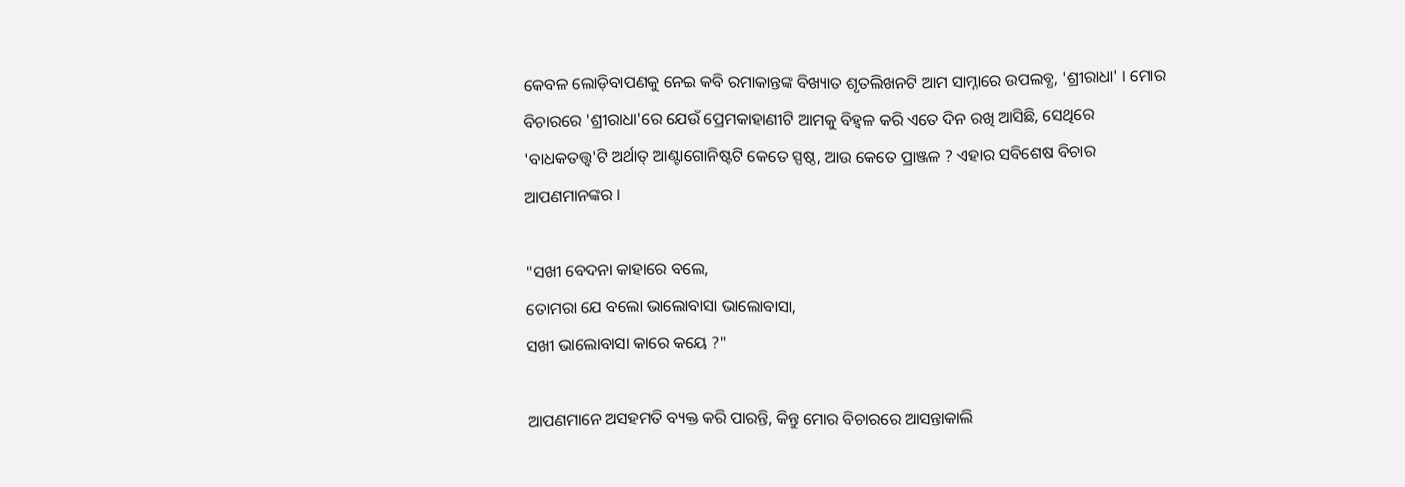କେବଳ ଲୋଡ଼ିବାପଣକୁ ନେଇ କବି ରମାକାନ୍ତଙ୍କ ବିଖ୍ୟାତ ଶୃତଲିଖନଟି ଆମ ସାମ୍ନାରେ ଉପଲବ୍ଧ, 'ଶ୍ରୀରାଧା' । ମୋର ବିଚାରରେ 'ଶ୍ରୀରାଧା'ରେ ଯେଉଁ ପ୍ରେମକାହାଣୀଟି ଆମକୁ ବିହ୍ୱଳ କରି ଏତେ ଦିନ ରଖି ଆସିଛି, ସେଥିରେ 'ବାଧକତତ୍ତ୍ୱ'ଟି ଅର୍ଥାତ୍ ଆଣ୍ଟାଗୋନିଷ୍ଟଟି କେତେ ସ୍ପଷ୍ଠ, ଆଉ କେତେ ପ୍ରାଞ୍ଜଳ ? ଏହାର ସବିଶେଷ ବିଚାର ଆପଣମାନଙ୍କର ।

"ସଖୀ ବେଦନା କାହାରେ ବଲେ,
ତୋମରା ଯେ ବଲୋ ଭାଲୋବାସା ଭାଲୋବାସା,
ସଖୀ ଭାଲୋବାସା କାରେ କୟେ ?"

ଆପଣମାନେ ଅସହମତି ବ୍ୟକ୍ତ କରି ପାରନ୍ତି, କିନ୍ତୁ ମୋର ବିଚାରରେ ଆସନ୍ତାକାଲି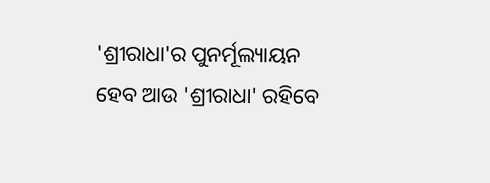'ଶ୍ରୀରାଧା'ର ପୁନର୍ମୂଲ୍ୟାୟନ ହେବ ଆଉ 'ଶ୍ରୀରାଧା' ରହିବେ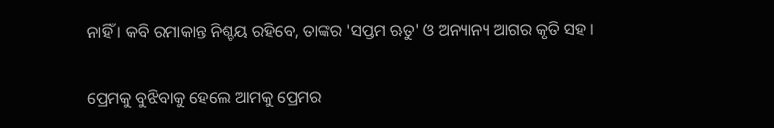ନାହିଁ । କବି ରମାକାନ୍ତ ନିଶ୍ଚୟ ରହିବେ, ତାଙ୍କର 'ସପ୍ତମ ଋତୁ' ଓ ଅନ୍ୟାନ୍ୟ ଆଗର କୃତି ସହ ।

ପ୍ରେମକୁ ବୁଝିବାକୁ ହେଲେ ଆମକୁ ପ୍ରେମର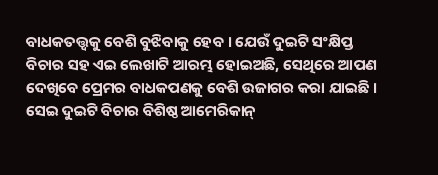ବାଧକତତ୍ତ୍ୱକୁ ବେଶି ବୁଝିବାକୁ ହେବ । ଯେଉଁ ଦୁଇଟି ସଂକ୍ଷିପ୍ତ ବିଚାର ସହ ଏଇ ଲେଖାଟି ଆରମ୍ଭ ହୋଇଅଛି, ସେଥିରେ ଆପଣ ଦେଖିବେ ପ୍ରେମର ବାଧକପଣକୁ ବେଶି ଉଜାଗର କରା ଯାଇଛି । ସେଇ ଦୁଇଟି ବିଚାର ବିଶିଷ୍ଠ ଆମେରିକାନ୍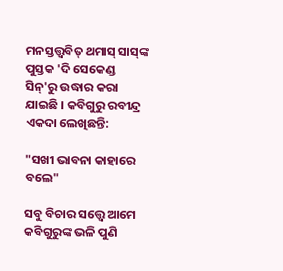ମନସ୍ତତ୍ତ୍ୱବିତ୍ ଥମାସ୍ ସାସ୍‌ଙ୍କ ପୁସ୍ତକ 'ଦି ସେକେଣ୍ଡ ସିନ୍'ରୁ ଉଦ୍ଧାର କରା ଯାଇଛି । କବିଗୁରୁ ରବୀନ୍ଦ୍ର ଏକଦା ଲେଖିଛନ୍ତି:

"ସଖୀ ଭାବନା କାହାରେ ବଲେ"

ସବୁ ବିଚାର ସତ୍ତ୍ୱେ ଆମେ କବିଗୁରୁଙ୍କ ଭଳି ପୁଣି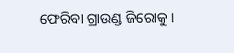ଫେରିବା ଗ୍ରାଉଣ୍ଡ ଜିରୋକୁ ।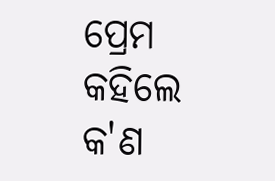ପ୍ରେମ କହିଲେ କ'ଣ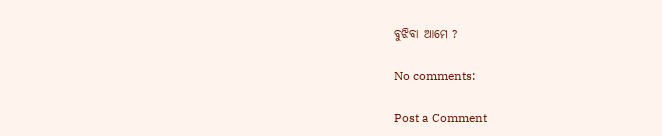ବୁଝିବା ଆମେ ?

No comments:

Post a Comment